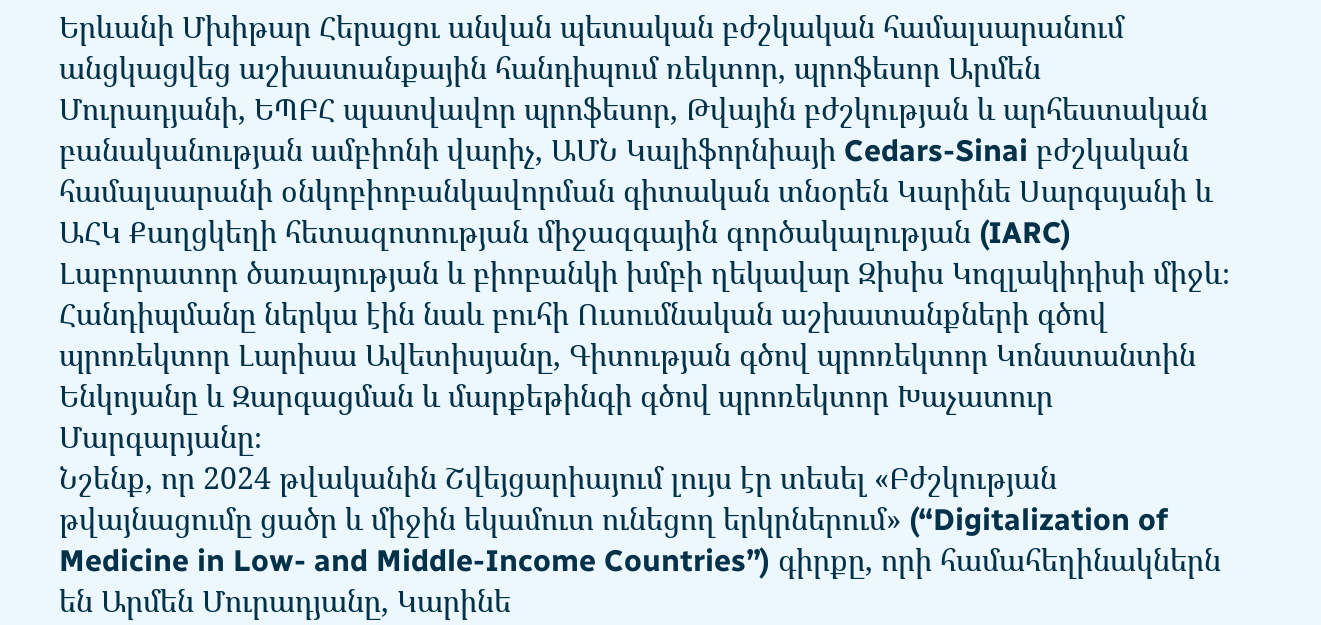Երևանի Մխիթար Հերացու անվան պետական բժշկական համալսարանում անցկացվեց աշխատանքային հանդիպում ռեկտոր, պրոֆեսոր Արմեն Մուրադյանի, ԵՊԲՀ պատվավոր պրոֆեսոր, Թվային բժշկության և արհեստական բանականության ամբիոնի վարիչ, ԱՄՆ Կալիֆորնիայի Cedars-Sinai բժշկական համալսարանի օնկոբիոբանկավորման գիտական տնօրեն Կարինե Սարգսյանի և ԱՀԿ Քաղցկեղի հետազոտության միջազգային գործակալության (IARC) Լաբորատոր ծառայության և բիոբանկի խմբի ղեկավար Զիսիս Կոզլակիդիսի միջև։
Հանդիպմանը ներկա էին նաև բուհի Ուսումնական աշխատանքների գծով պրոռեկտոր Լարիսա Ավետիսյանը, Գիտության գծով պրոռեկտոր Կոնստանտին Ենկոյանը և Զարգացման և մարքեթինգի գծով պրոռեկտոր Խաչատուր Մարգարյանը։
Նշենք, որ 2024 թվականին Շվեյցարիայում լույս էր տեսել «Բժշկության թվայնացումը ցածր և միջին եկամուտ ունեցող երկրներում» (“Digitalization of Medicine in Low- and Middle-Income Countries”) գիրքը, որի համահեղինակներն են Արմեն Մուրադյանը, Կարինե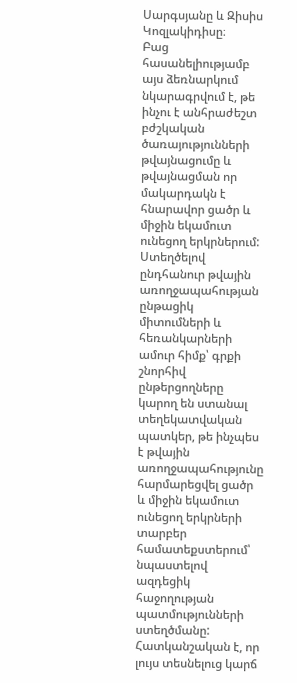Սարգսյանը և Զիսիս Կոզլակիդիսը։
Բաց հասանելիությամբ այս ձեռնարկում նկարագրվում է, թե ինչու է անհրաժեշտ բժշկական ծառայությունների թվայնացումը և թվայնացման որ մակարդակն է հնարավոր ցածր և միջին եկամուտ ունեցող երկրներում:
Ստեղծելով ընդհանուր թվային առողջապահության ընթացիկ միտումների և հեռանկարների ամուր հիմք՝ գրքի շնորհիվ ընթերցողները կարող են ստանալ տեղեկատվական պատկեր, թե ինչպես է թվային առողջապահությունը հարմարեցվել ցածր և միջին եկամուտ ունեցող երկրների տարբեր համատեքստերում՝ նպաստելով ազդեցիկ հաջողության պատմությունների ստեղծմանը:
Հատկանշական է, որ լույս տեսնելուց կարճ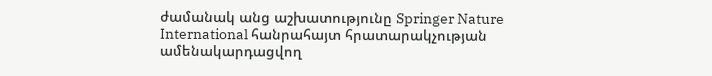ժամանակ անց աշխատությունը Springer Nature International հանրահայտ հրատարակչության ամենակարդացվող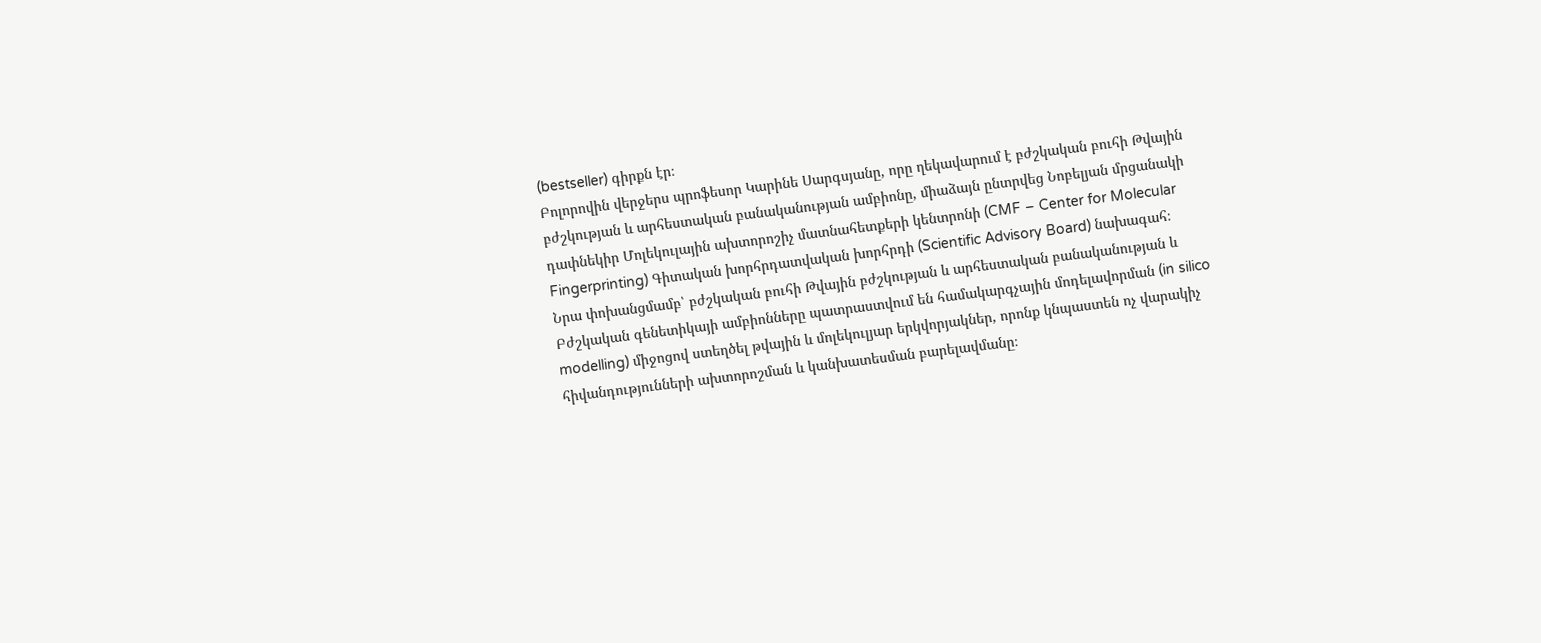(bestseller) գիրքն էր։
Բոլորովին վերջերս պրոֆեսոր Կարինե Սարգսյանը, որը ղեկավարում է բժշկական բուհի Թվային բժշկության և արհեստական բանականության ամբիոնը, միաձայն ընտրվեց Նոբելյան մրցանակի դափնեկիր Մոլեկուլային ախտորոշիչ մատնահետքերի կենտրոնի (CMF – Center for Molecular Fingerprinting) Գիտական խորհրդատվական խորհրդի (Scientific Advisory Board) նախագահ։
Նրա փոխանցմամբ՝ բժշկական բուհի Թվային բժշկության և արհեստական բանականության և Բժշկական գենետիկայի ամբիոնները պատրաստվում են համակարգչային մոդելավորման (in silico modelling) միջոցով ստեղծել թվային և մոլեկուլյար երկվորյակներ, որոնք կնպաստեն ոչ վարակիչ հիվանդությունների ախտորոշման և կանխատեսման բարելավմանը։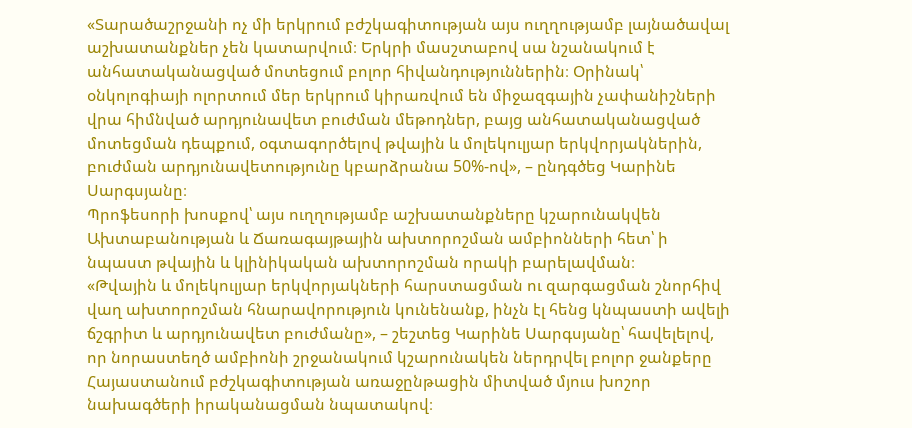«Տարածաշրջանի ոչ մի երկրում բժշկագիտության այս ուղղությամբ լայնածավալ աշխատանքներ չեն կատարվում։ Երկրի մասշտաբով սա նշանակում է անհատականացված մոտեցում բոլոր հիվանդություններին։ Օրինակ՝ օնկոլոգիայի ոլորտում մեր երկրում կիրառվում են միջազգային չափանիշների վրա հիմնված արդյունավետ բուժման մեթոդներ, բայց անհատականացված մոտեցման դեպքում, օգտագործելով թվային և մոլեկուլյար երկվորյակներին, բուժման արդյունավետությունը կբարձրանա 50%-ով», – ընդգծեց Կարինե Սարգսյանը։
Պրոֆեսորի խոսքով՝ այս ուղղությամբ աշխատանքները կշարունակվեն Ախտաբանության և Ճառագայթային ախտորոշման ամբիոնների հետ՝ ի նպաստ թվային և կլինիկական ախտորոշման որակի բարելավման։
«Թվային և մոլեկուլյար երկվորյակների հարստացման ու զարգացման շնորհիվ վաղ ախտորոշման հնարավորություն կունենանք, ինչն էլ հենց կնպաստի ավելի ճշգրիտ և արդյունավետ բուժմանը», – շեշտեց Կարինե Սարգսյանը՝ հավելելով, որ նորաստեղծ ամբիոնի շրջանակում կշարունակեն ներդրվել բոլոր ջանքերը Հայաստանում բժշկագիտության առաջընթացին միտված մյուս խոշոր նախագծերի իրականացման նպատակով։